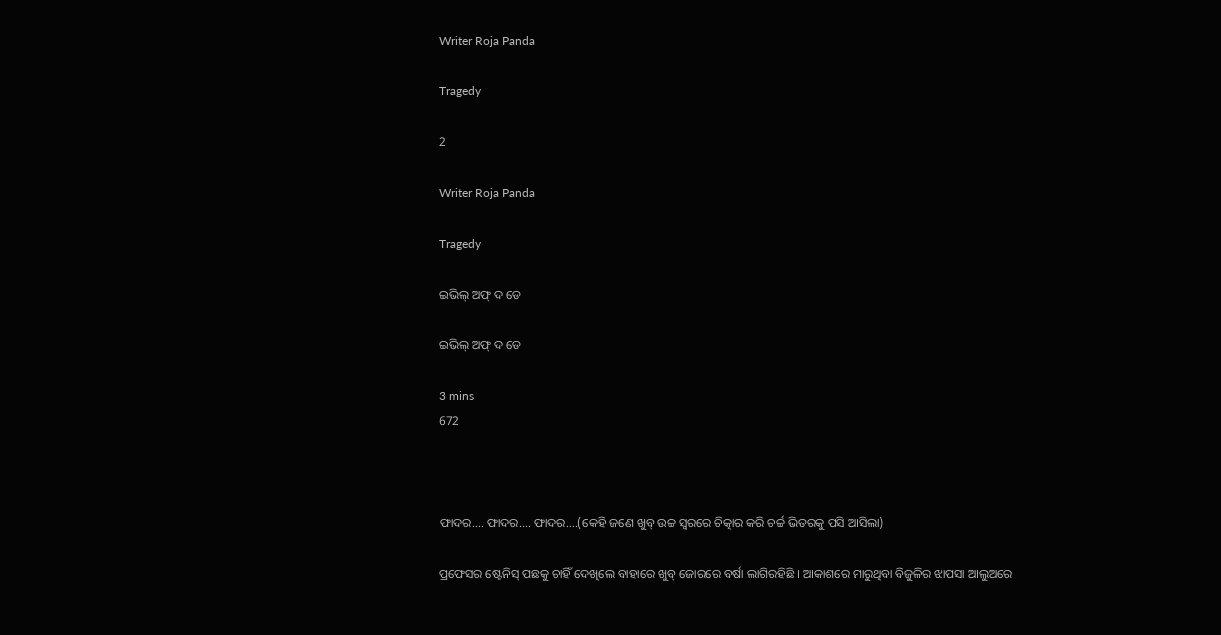Writer Roja Panda

Tragedy

2

Writer Roja Panda

Tragedy

ଇଭିଲ୍ ଅଫ୍ ଦ ଡେ

ଇଭିଲ୍ ଅଫ୍ ଦ ଡେ

3 mins
672



ଫାଦର.... ଫାଦର.... ଫାଦର....(କେହି ଜଣେ ଖୁବ୍ ଉଚ୍ଚ ସ୍ୱରରେ ଚିତ୍କାର କରି ଚର୍ଚ୍ଚ ଭିତରକୁ ପସି ଆସିଲା)

ପ୍ରଫେସର ଷ୍ଟେନିସ୍ ପଛକୁ ଚାହିଁ ଦେଖିଲେ ବାହାରେ ଖୁବ୍ ଜୋରରେ ବର୍ଷା ଲାଗିରହିଛି । ଆକାଶରେ ମାରୁଥିବା ବିଜୁଳିର ଝାପସା ଆଲୁଅରେ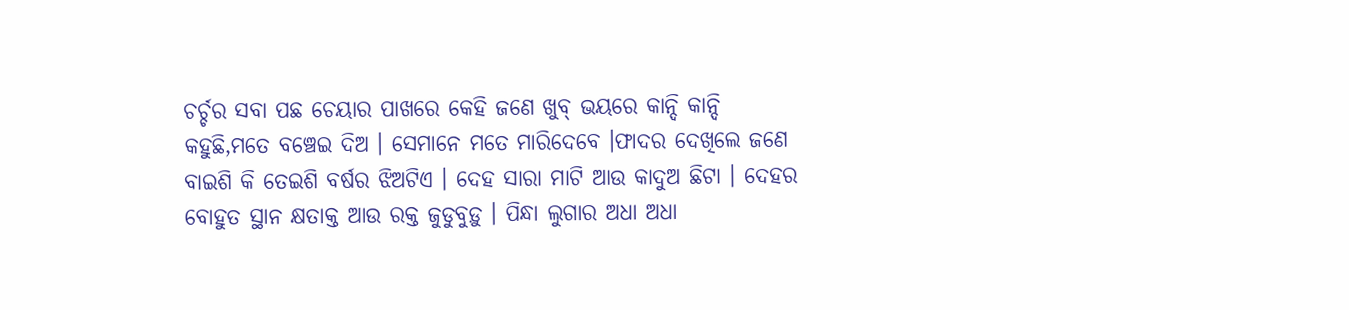ଚର୍ଚ୍ଚର ସବା ପଛ ଚେୟାର ପାଖରେ କେହି ଜଣେ ଖୁବ୍ ଭୟରେ କାନ୍ଦି କାନ୍ଦି କହୁଛି,ମତେ ବଞ୍ଚେଇ ଦିଅ । ସେମାନେ ମତେ ମାରିଦେବେ ।ଫାଦର ଦେଖିଲେ ଜଣେ ବାଇଶି କି ତେଇଶି ବର୍ଷର ଝିଅଟିଏ । ଦେହ ସାରା ମାଟି ଆଉ କାଦୁଅ ଛିଟା । ଦେହର ବୋହୁତ ସ୍ଥାନ କ୍ଷତାକ୍ତ ଆଉ ରକ୍ତ ଜୁଡୁବୁଡ଼ୁ । ପିନ୍ଧା ଲୁଗାର ଅଧା ଅଧା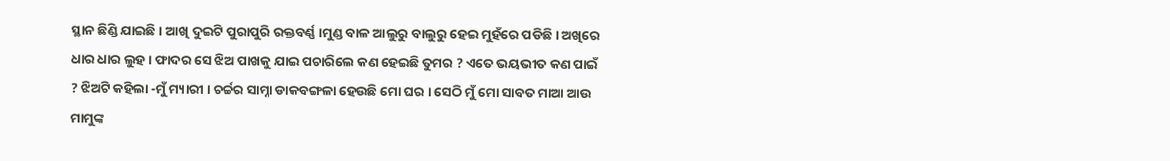ସ୍ଥାନ ଛିଣ୍ଡି ଯାଇଛି । ଆଖି ଦୁଇଟି ପୁରାପୁରି ରକ୍ତବର୍ଣ୍ଣ ।ମୁଣ୍ଡ ବାଳ ଆଲୁରୁ ବାଲୁରୁ ହେଇ ମୁହଁରେ ପଡିଛି । ଅଖିରେ ଧାର ଧାର ଲୁହ । ଫାଦର ସେ ଝିଅ ପାଖକୁ ଯାଇ ପଚାରିଲେ କଣ ହେଇଛି ତୁମର ? ଏତେ ଭୟଭୀତ କଣ ପାଇଁ ? ଝିଅଟି କହିଲା -ମୁଁ ମ୍ୟାରୀ । ଚର୍ଚ୍ଚର ସାମ୍ନା ଡାକବଙ୍ଗଳା ହେଉଛି ମୋ ଘର । ସେଠି ମୁଁ ମୋ ସାବତ ମାଆ ଆଉ ମାମୁଙ୍କ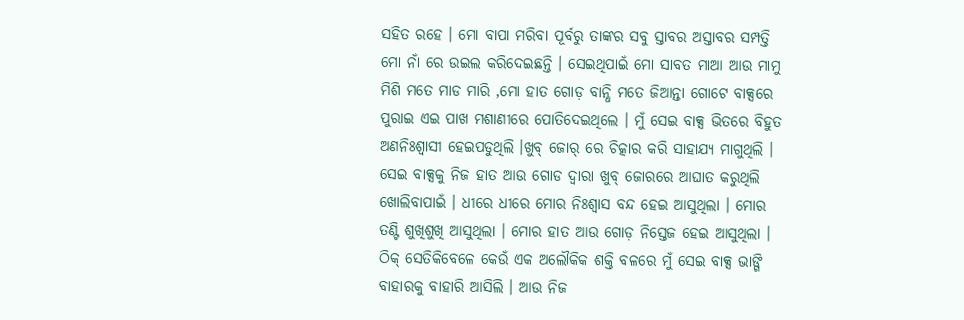ସହିତ ରହେ । ମୋ ବାପା ମରିବା ପୂର୍ବରୁ ତାଙ୍କର ସବୁ ସ୍ତାବର ଅସ୍ତାବର ସମ୍ପତ୍ତି ମୋ ନାଁ ରେ ଉଇଲ କରିଦେଇଛନ୍ତି । ସେଇଥିପାଇଁ ମୋ ସାବତ ମାଆ ଆଉ ମାମୁ ମିଶି ମତେ ମାଡ ମାରି ,ମୋ ହାତ ଗୋଡ଼ ବାନ୍ଧି ମତେ ଜିଆନ୍ତା ଗୋଟେ ବାକ୍ସରେ ପୁରାଇ ଏଇ ପାଖ ମଶାଣୀରେ ପୋତିଦେଇଥିଲେ । ମୁଁ ସେଇ ବାକ୍ସ ଭିତରେ ବିହୁତ ଅଣନିଃଶ୍ଵାସୀ ହେଇପଡୁଥିଲି ।ଖୁବ୍ ଜୋର୍ ରେ ଚିତ୍କାର କରି ସାହାଯ୍ୟ ମାଗୁଥିଲି । ସେଇ ବାକ୍ସକୁ ନିଜ ହାତ ଆଉ ଗୋଡ ଦ୍ୱାରା ଖୁବ୍ ଜୋରରେ ଆଘାତ କରୁଥିଲି ଖୋଲିବାପାଇଁ । ଧୀରେ ଧୀରେ ମୋର ନିଃଶ୍ୱାସ ବନ୍ଦ ହେଇ ଆସୁଥିଲା । ମୋର ତଣ୍ଟି ଶୁଖିଶୁଖି ଆସୁଥିଲା । ମୋର ହାତ ଆଉ ଗୋଡ଼ ନିସ୍ତେଜ ହେଇ ଆସୁଥିଲା । ଠିକ୍ ସେତିକିବେଳେ କେଉଁ ଏକ ଅଲୌକିକ ଶକ୍ତି ବଳରେ ମୁଁ ସେଇ ବାକ୍ସ ଭାଙ୍ଗି ବାହାରକୁ ବାହାରି ଆସିଲି । ଆଉ ନିଜ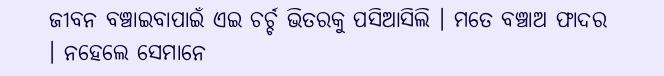ଜୀବନ ବଞ୍ଚାଇବାପାଇଁ ଏଇ ଚର୍ଚ୍ଚ ଭିତରକୁ ପସିଆସିଲି । ମତେ ବଞ୍ଚାଅ ଫାଦର । ନହେଲେ ସେମାନେ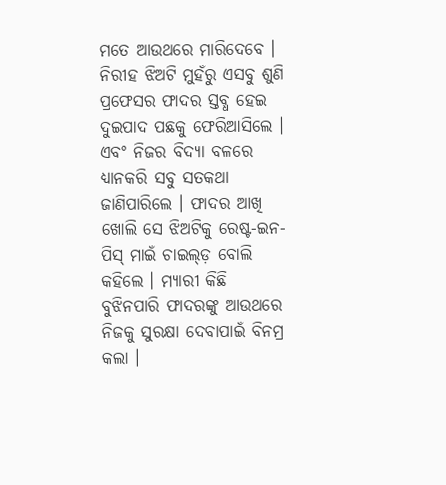ମତେ ଆଉଥରେ ମାରିଦେବେ । ନିରୀହ ଝିଅଟି ମୁହଁରୁ ଏସବୁ ଶୁଣି ପ୍ରଫେସର ଫାଦର ସ୍ତବ୍ଧ ହେଇ ଦୁଇପାଦ ପଛକୁ ଫେରିଆସିଲେ । ଏବଂ ନିଜର ବିଦ୍ୟା ବଳରେ ଧ୍ୟାନକରି ସବୁ ସତକଥା ଜାଣିପାରିଲେ । ଫାଦର ଆଖି ଖୋଲି ସେ ଝିଅଟିକୁ ରେଷ୍ଟ-ଇନ-ପିସ୍ ମାଇଁ ଚାଇଲ୍ଡ଼ ବୋଲି କହିଲେ । ମ୍ୟାରୀ କିଛି ବୁଝିନପାରି ଫାଦରଙ୍କୁ ଆଉଥରେ ନିଜକୁ ସୁରକ୍ଷା ଦେବାପାଇଁ ବିନମ୍ର କଲା ।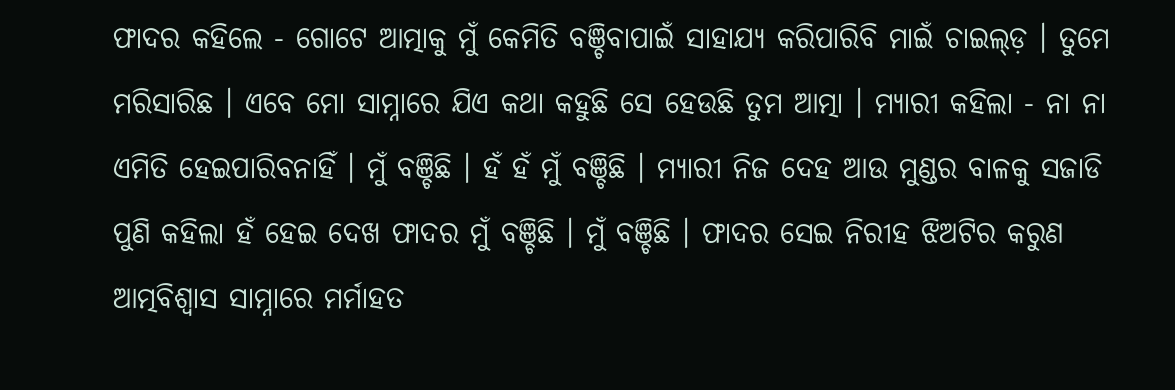ଫାଦର କହିଲେ - ଗୋଟେ ଆତ୍ମାକୁ ମୁଁ କେମିତି ବଞ୍ଚିବାପାଇଁ ସାହାଯ୍ୟ କରିପାରିବି ମାଇଁ ଚାଇଲ୍ଡ଼ । ତୁମେ ମରିସାରିଛ । ଏବେ ମୋ ସାମ୍ନାରେ ଯିଏ କଥା କହୁଛି ସେ ହେଉଛି ତୁମ ଆତ୍ମା । ମ୍ୟାରୀ କହିଲା - ନା ନା ଏମିତି ହେଇପାରିବନାହିଁ । ମୁଁ ବଞ୍ଚିଛି । ହଁ ହଁ ମୁଁ ବଞ୍ଚିଛି । ମ୍ୟାରୀ ନିଜ ଦେହ ଆଉ ମୁଣ୍ଡର ବାଳକୁ ସଜାଡି ପୁଣି କହିଲା ହଁ ହେଇ ଦେଖ ଫାଦର ମୁଁ ବଞ୍ଚିଛି । ମୁଁ ବଞ୍ଚିଛି । ଫାଦର ସେଇ ନିରୀହ ଝିଅଟିର କରୁଣ ଆତ୍ମବିଶ୍ୱାସ ସାମ୍ନାରେ ମର୍ମାହତ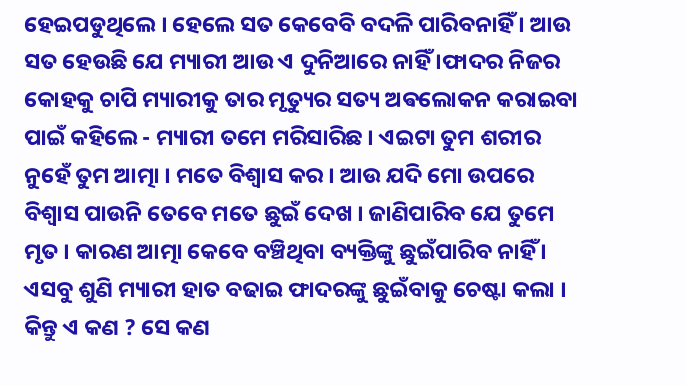ହେଇପଡୁଥିଲେ । ହେଲେ ସତ କେବେବି ବଦଳି ପାରିବନାହିଁ । ଆଉ ସତ ହେଉଛି ଯେ ମ୍ୟାରୀ ଆଉ ଏ ଦୁନିଆରେ ନାହିଁ ।ଫାଦର ନିଜର କୋହକୁ ଚାପି ମ୍ୟାରୀକୁ ତାର ମୃତ୍ୟୁର ସତ୍ୟ ଅଵଲୋକନ କରାଇବା ପାଇଁ କହିଲେ - ମ୍ୟାରୀ ତମେ ମରିସାରିଛ । ଏଇଟା ତୁମ ଶରୀର ନୁହେଁ ତୁମ ଆତ୍ମା । ମତେ ବିଶ୍ୱାସ କର । ଆଉ ଯଦି ମୋ ଉପରେ ବିଶ୍ୱାସ ପାଉନି ତେବେ ମତେ ଛୁଇଁ ଦେଖ । ଜାଣିପାରିବ ଯେ ତୁମେ ମୃତ । କାରଣ ଆତ୍ମା କେବେ ବଞ୍ଚିଥିବା ବ୍ୟକ୍ତିଙ୍କୁ ଛୁଇଁପାରିବ ନାହିଁ । ଏସବୁ ଶୁଣି ମ୍ୟାରୀ ହାତ ବଢାଇ ଫାଦରଙ୍କୁ ଛୁଇଁବାକୁ ଚେଷ୍ଟା କଲା । କିନ୍ତୁ ଏ କଣ ? ସେ କଣ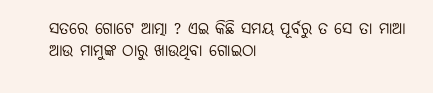ସତରେ ଗୋଟେ ଆତ୍ମା ? ଏଇ କିଛି ସମୟ ପୂର୍ବରୁ ତ ସେ ତା ମାଆ ଆଉ ମାମୁଙ୍କ ଠାରୁ ଖାଉଥିବା ଗୋଇଠା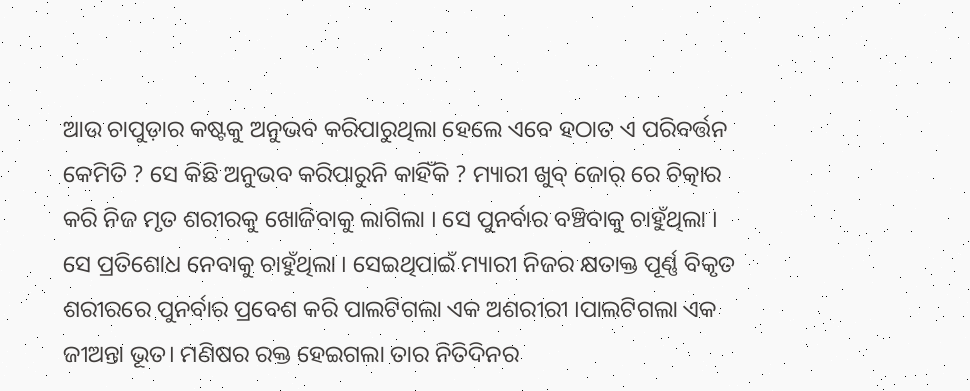ଆଉ ଚାପୁଡ଼ାର କଷ୍ଟକୁ ଅନୁଭବ କରିପାରୁଥିଲା ହେଲେ ଏବେ ହଠାତ ଏ ପରିବର୍ତ୍ତନ କେମିତି ? ସେ କିଛି ଅନୁଭବ କରିପାରୁନି କାହିଁକି ? ମ୍ୟାରୀ ଖୁବ୍ ଜୋର୍ ରେ ଚିତ୍କାର କରି ନିଜ ମୃତ ଶରୀରକୁ ଖୋଜିବାକୁ ଲାଗିଲା । ସେ ପୁନର୍ବାର ବଞ୍ଚିବାକୁ ଚାହୁଁଥିଲା । ସେ ପ୍ରତିଶୋଧ ନେବାକୁ ଚାହୁଁଥିଲା । ସେଇଥିପାଇଁ ମ୍ୟାରୀ ନିଜର କ୍ଷତାକ୍ତ ପୂର୍ଣ୍ଣ ବିକୃତ ଶରୀରରେ ପୁନର୍ବାର ପ୍ରବେଶ କରି ପାଲଟିଗଲା ଏକ ଅଶରୀରୀ ।ପାଲଟିଗଲା ଏକ ଜୀଅନ୍ତା ଭୂତ। ମଣିଷର ରକ୍ତ ହେଇଗଲା ତାର ନିତିଦିନର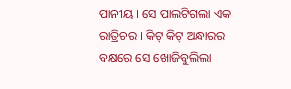ପାନୀୟ । ସେ ପାଲଟିଗଲା ଏକ ରାତ୍ରିଚର । କିଟ୍ କିଟ୍ ଅନ୍ଧାରର ବକ୍ଷରେ ସେ ଖୋଜିବୁଲିଲା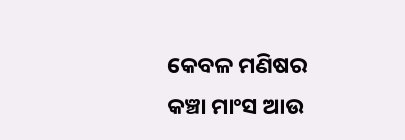କେବଳ ମଣିଷର କଞ୍ଚା ମାଂସ ଆଉ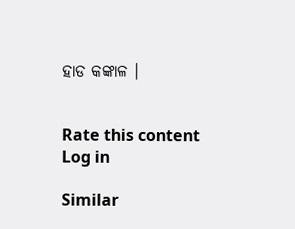ହାଡ କଙ୍କାଳ ।


Rate this content
Log in

Similar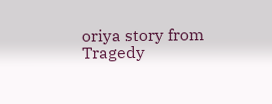oriya story from Tragedy